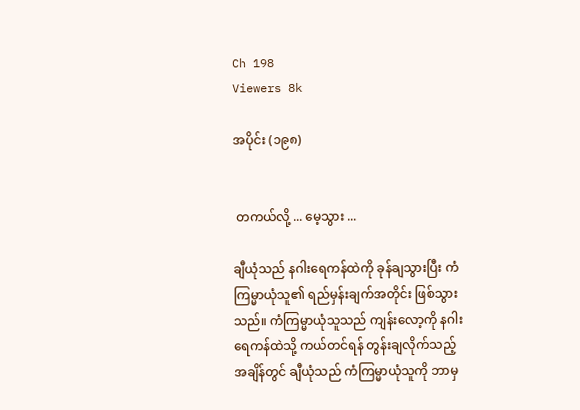Ch 198
Viewers 8k

အပိုင်း (၁၉၈)


 တကယ်လို့ ... မေ့သွား ...

ချီယုံသည် နဂါးရေကန်ထဲကို ခုန်ချသွားပြီး ကံကြမ္မာယုံသူ၏ ရည်မှန်းချက်အတိုင်း ဖြစ်သွားသည်။ ကံကြမ္မာယုံသူသည် ကျန်းလော့ကို နဂါးရေကန်ထဲသို့ ကယ်တင်ရန် တွန်းချလိုက်သည့် အချိန်တွင် ချီယုံသည် ကံကြမ္မာယုံသူကို ဘာမှ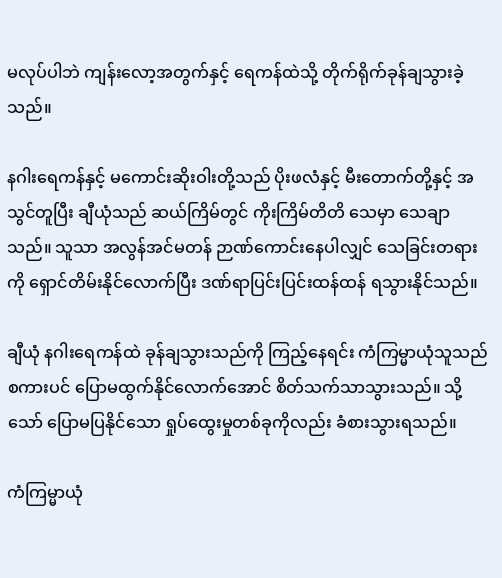မလုပ်ပါဘဲ ကျန်းလော့အတွက်နှင့် ရေကန်ထဲသို့ တိုက်ရိုက်ခုန်ချသွားခဲ့သည်။

နဂါးရေကန်နှင့် မကောင်းဆိုးဝါးတို့သည် ပိုးဖလံနှင့် မီးတောက်တို့နှင့် အသွင်တူပြီး ချီယုံသည် ဆယ်ကြိမ်တွင် ကိုးကြိမ်တိတိ သေမှာ သေချာသည်။ သူသာ အလွန်အင်မတန် ဉာဏ်ကောင်းနေပါလျှင် သေခြင်းတရားကို ရှောင်တိမ်းနိုင်လောက်ပြီး ဒဏ်ရာပြင်းပြင်းထန်ထန် ရသွားနိုင်သည်။

ချီယုံ နဂါးရေကန်ထဲ ခုန်ချသွားသည်ကို ကြည့်နေရင်း ကံကြမ္မာယုံသူသည် စကားပင် ပြောမထွက်နိုင်လောက်အောင် စိတ်သက်သာသွားသည်။ သို့သော် ပြောမပြနိုင်သော ရှုပ်ထွေးမှုတစ်ခုကိုလည်း ခံစားသွားရသည်။

ကံကြမ္မာယုံ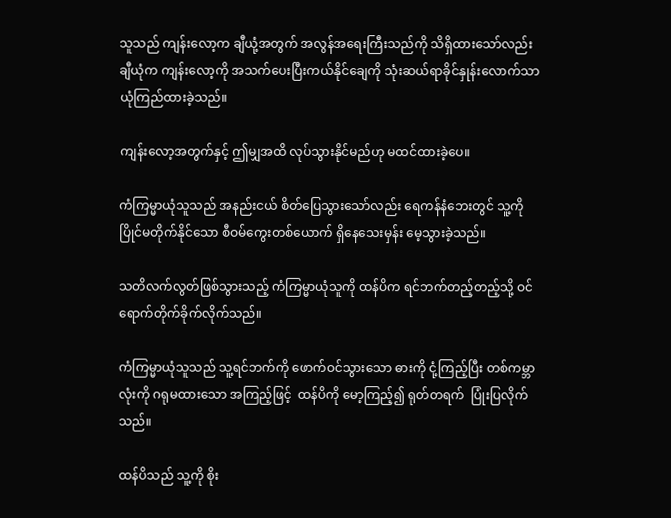သူသည် ကျန်းလော့က ချီယုံ့အတွက် အလွန်အရေးကြီးသည်ကို သိရှိထားသော်လည်း ချီယုံက ကျန်းလော့ကို အသက်ပေးပြီးကယ်နိုင်ချေကို သုံးဆယ်ရာခိုင်နှုန်းလောက်သာ ယုံကြည်ထားခဲ့သည်။

ကျန်းလော့အတွက်နှင့် ဤမျှအထိ လုပ်သွားနိုင်မည်ဟု မထင်ထားခဲ့ပေ။

ကံကြမ္မာယုံသူသည် အနည်းငယ် စိတ်ပြေသွားသော်လည်း ရေကန်နံဘေးတွင် သူ့ကို ပြိုင်မတိုက်နိုင်သော စီဝမ်ကွေးတစ်ယောက် ရှိနေသေးမှန်း မေ့သွားခဲ့သည်။

သတိလက်လွတ်ဖြစ်သွားသည့် ကံကြမ္မာယုံသူကို ထန်ပိက ရင်ဘက်တည့်တည့်သို့ ဝင်ရောက်တိုက်ခိုက်လိုက်သည်။

ကံကြမ္မာယုံသူသည် သူ့ရင်ဘက်ကို ဖောက်ဝင်သွားသော ဓားကို ငုံ့ကြည့်ပြီး တစ်ကမ္ဘာလုံးကို ဂရုမထားသော အကြည့်ဖြင့်  ထန်ပိကို မော့ကြည့်၍ ရုတ်တရက်  ပြုံးပြလိုက်သည်။

ထန်ပိသည် သူ့ကို စိုး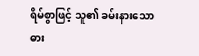ရိမ်စွာဖြင့် သူ၏ ခမ်းနားသော ဓား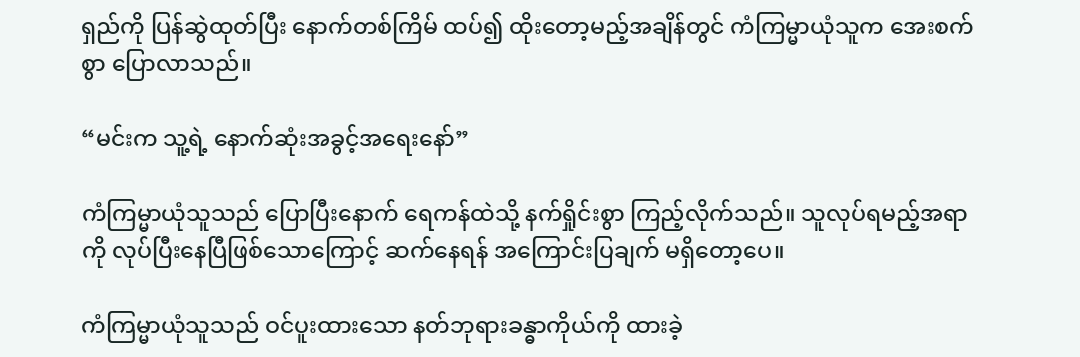ရှည်ကို ပြန်ဆွဲထုတ်ပြီး နောက်တစ်ကြိမ် ထပ်၍ ထိုးတော့မည့်အချိန်တွင် ကံကြမ္မာယုံသူက အေးစက်စွာ ပြောလာသည်။

“မင်းက သူ့ရဲ့ နောက်ဆုံးအခွင့်အရေးနော်”

ကံကြမ္မာယုံသူသည် ပြောပြီးနောက် ရေကန်ထဲသို့ နက်ရှိုင်းစွာ ကြည့်လိုက်သည်။ သူလုပ်ရမည့်အရာကို လုပ်ပြီးနေပြီဖြစ်သောကြောင့် ဆက်နေရန် အကြောင်းပြချက် မရှိတော့ပေ။

ကံကြမ္မာယုံသူသည် ဝင်ပူးထားသော နတ်ဘုရားခန္ဓာကိုယ်ကို ထားခဲ့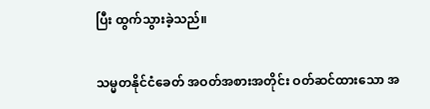ပြီး ထွက်သွားခဲ့သည်။

သမ္မတနိုင်ငံခေတ် အဝတ်အစားအတိုင်း ဝတ်ဆင်ထားသော အ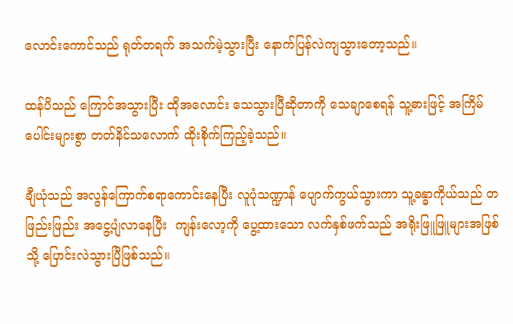လောင်းကောင်သည် ရုတ်တရက် အသက်မဲ့သွားပြီး နောက်ပြန်လဲကျသွားတော့သည်။

ထန်ပိသည် ကြောင်အသွားပြီး ထိုအလောင်း သေသွားပြီဆိုတာကို သေချာစေရန် သူ့ဓားဖြင့် အကြိမ်ပေါင်းများစွာ တတ်နိင်သလောက် ထိုးစိုက်ကြည့်ခဲ့သည်။

ချီယုံသည် အလွန်ကြောက်စရာကောင်းနေပြီး လူပုံသဏ္ဍာန် ပျောက်ကွယ်သွားကာ သူ့ခန္ဓာကိုယ်သည် တဖြည်းဖြည်း အငွေ့ပျံလာနေပြီး  ကျန်းလော့ကို ပွေ့ထားသော လက်နှစ်ဖက်သည် အရိုးဖြူဖြူများအဖြစ်သို့ ပြောင်းလဲသွားပြီဖြစ်သည်။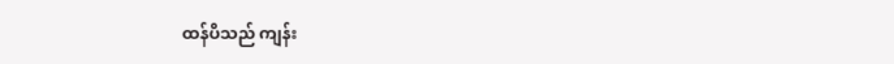ထန်ပိသည် ကျန်း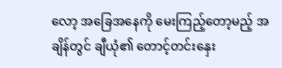လော့ အခြေအနေကို မေးကြည့်တော့မည့် အချိန်တွင် ချီယုံ၏ တောင့်တင်းနှေး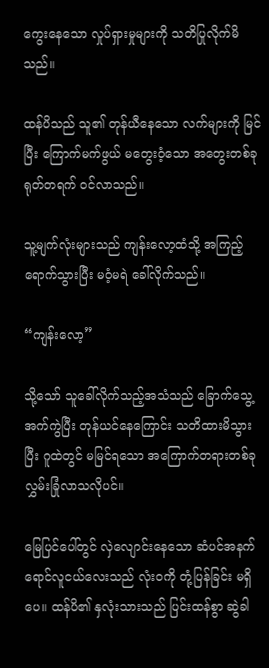ကွေးနေသော လှုပ်ရှားမှုများကို သတိပြုလိုက်မိသည်။

ထန်ပိသည် သူ၏ တုန်ယီနေသော လက်များကို မြင်ပြီး ကြောက်မက်ဖွယ် မတွေးဝံ့သော အတွေးတစ်ခု ရုတ်တရက် ဝင်လာသည်။

သူ့မျက်လုံးများသည် ကျန်းလော့ထံသို့ အကြည့်ရောက်သွားပြီး မဝံ့မရဲ ခေါ်လိုက်သည်။

“ကျန်းလော့”

သို့သော် သူခေါ်လိုက်သည့်အသံသည် ခြောက်သွေ့အက်ကွဲပြီး တုန်ယင်နေကြောင်း သတိထားမိသွားပြီး ဂူထဲတွင် မမြင်ရသော အကြောက်တရားတစ်ခု လွှမ်းခြုံလာသလိုပင်။

မြေပြင်ပေါ်တွင် လှဲလျောင်းနေသော ဆံပင်အနက်ရောင်လူငယ်လေးသည် လုံးဝကို တုံ့ပြန်ခြင်း မရှိပေ။ ထန်ပိ၏ နှလုံးသားသည် ပြင်းထန်စွာ ဆွဲခါ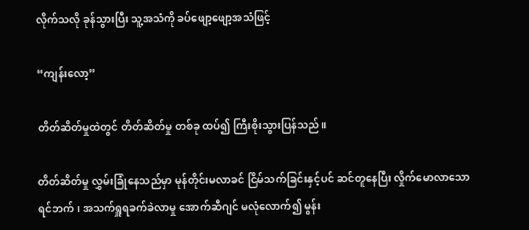လိုက်သလို ခုန်သွားပြီး သူ့အသံကို ခပ်ဖျော့ဖျော့အသံဖြင့်

“ကျန်းလော့”

တိတ်ဆိတ်မှုထဲတွင် တိတ်ဆိတ်မှု တစ်ခု ထပ်၍ ကြီးစိုးသွားပြန်သည်။

တိတ်ဆိတ်မှု လွှမ်းခြုံနေသည်မှာ မုန်တိုင်းမလာခင် ငြိမ်သက်ခြင်းနှင့်ပင် ဆင်တူနေပြီး လှိုက်မောလာသော ရင်ဘက်၊ အသက်ရှူရခက်ခဲလာမှု အောက်ဆီဂျင် မလုံလောက်၍ မွန်း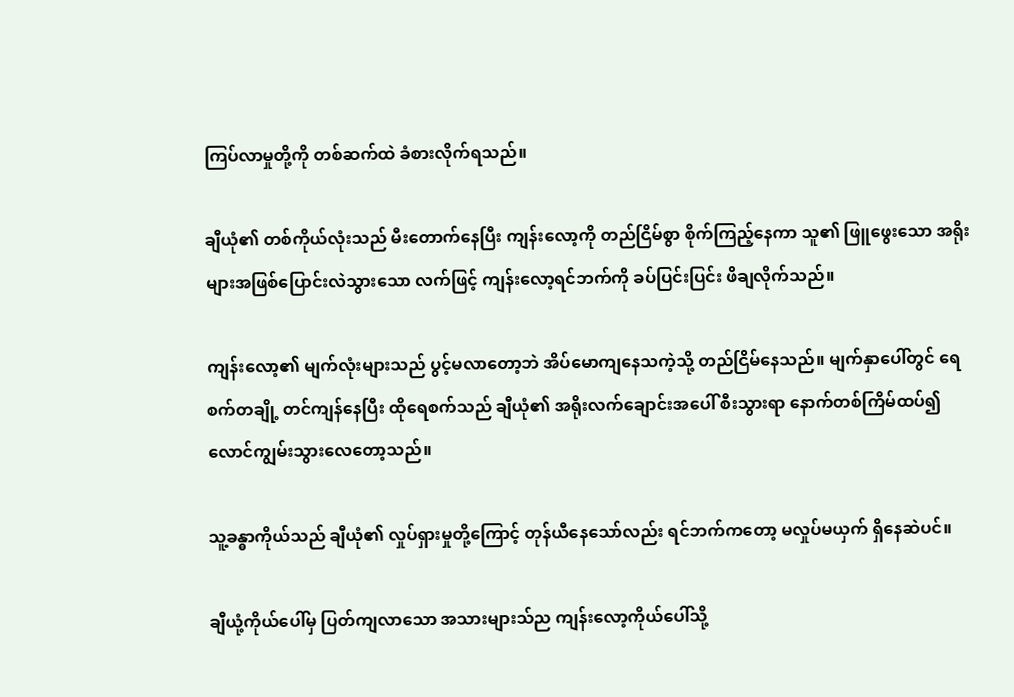ကြပ်လာမှုတို့ကို တစ်ဆက်ထဲ ခံစားလိုက်ရသည်။

ချီယုံ၏ တစ်ကိုယ်လုံးသည် မီးတောက်နေပြီး ကျန်းလော့ကို တည်ငြိမ်စွာ စိုက်ကြည့်နေကာ သူ၏ ဖြူဖွေးသော အရိုးများအဖြစ်ပြောင်းလဲသွားသော လက်ဖြင့် ကျန်းလော့ရင်ဘက်ကို ခပ်ပြင်းပြင်း ဖိချလိုက်သည်။

ကျန်းလော့၏ မျက်လုံးများသည် ပွင့်မလာတော့ဘဲ အိပ်မောကျနေသကဲ့သို့ တည်ငြိမ်နေသည်။ မျက်နှာပေါ်တွင် ရေစက်တချို့ တင်ကျန်နေပြီး ထိုရေစက်သည် ချီယုံ၏ အရိုးလက်ချောင်းအပေါ် စီးသွားရာ နောက်တစ်ကြိမ်ထပ်၍ လောင်ကျွမ်းသွားလေတော့သည်။

သူ့ခန္ဓာကိုယ်သည် ချီယုံ၏ လှုပ်ရှားမှုတို့ကြောင့် တုန်ယီနေသော်လည်း ရင်ဘက်ကတော့ မလှုပ်မယှက် ရှိနေဆဲပင်။

ချီယုံ့ကိုယ်ပေါ်မှ ပြတ်ကျလာသော အသားများသ်ည ကျန်းလော့ကိုယ်ပေါ်သို့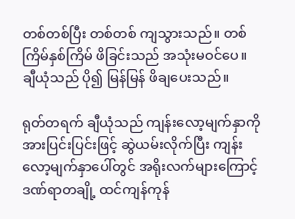တစ်တစ်ပြီး တစ်တစ် ကျသွားသည်။ တစ်ကြိမ်နှစ်ကြိမ် ဖိခြင်းသည် အသုံးမဝင်ပေ။ ချီယုံသည် ပို၍ မြန်မြန် ဖိချပေးသည်။

ရုတ်တရက် ချီယုံသည် ကျန်းလော့မျက်နှာကို အားပြင်းပြင်းဖြင့် ဆွဲယမ်းလိုက်ပြီး ကျန်းလော့မျက်နှာပေါ်တွင် အရိုးလက်များကြောင့် ဒဏ်ရာတချို့ ထင်ကျန်ကုန်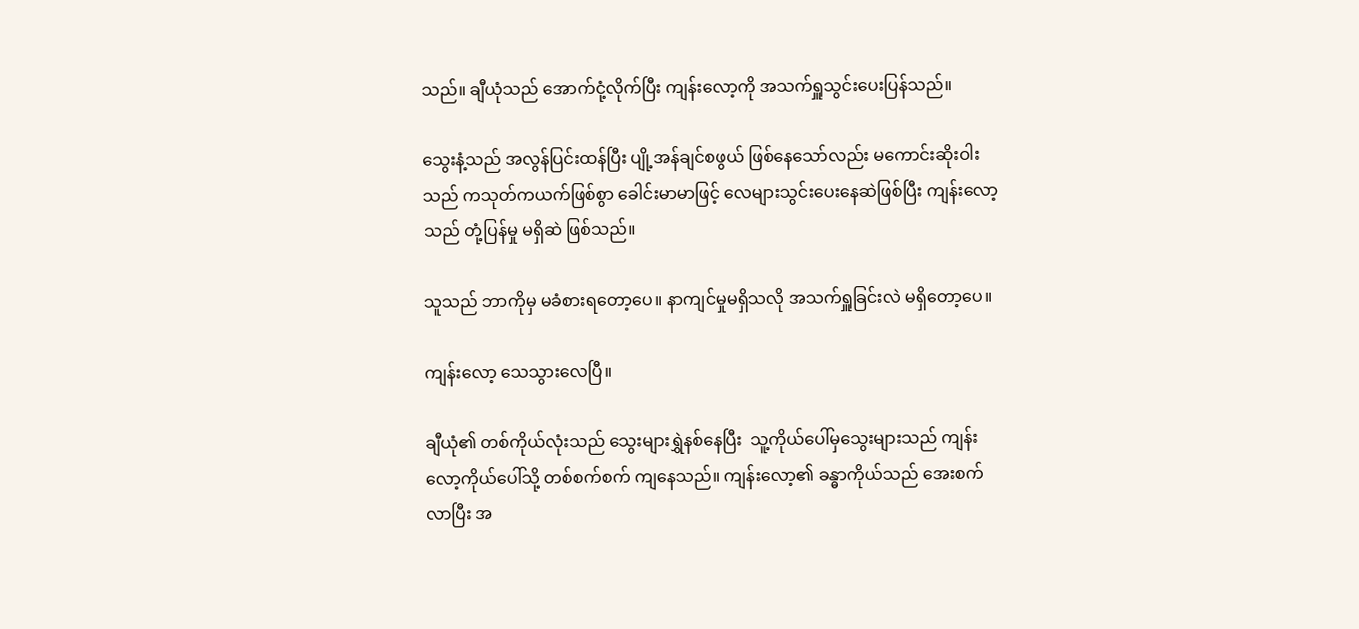သည်။ ချီယုံသည် အောက်ငုံ့လိုက်ပြီး ကျန်းလော့ကို အသက်ရှူသွင်းပေးပြန်သည်။

သွေးနံ့သည် အလွန်ပြင်းထန်ပြီး ပျို့အန်ချင်စဖွယ် ဖြစ်နေသော်လည်း မကောင်းဆိုးဝါးသည် ကသုတ်ကယက်ဖြစ်စွာ ခေါင်းမာမာဖြင့် လေများသွင်းပေးနေဆဲဖြစ်ပြီး ကျန်းလော့သည် တုံ့ပြန်မှု မရှိဆဲ ဖြစ်သည်။

သူသည် ဘာကိုမှ မခံစားရတော့ပေ။ နာကျင်မှုမရှိသလို အသက်ရှူခြင်းလဲ မရှိတော့ပေ။

ကျန်းလော့ သေသွားလေပြီ။

ချီယုံ၏ တစ်ကိုယ်လုံးသည် သွေးများရွှဲနစ်နေပြီး  သူ့ကိုယ်ပေါ်မှသွေးများသည် ကျန်းလော့ကိုယ်ပေါ်သို့ တစ်စက်စက် ကျနေသည်။ ကျန်းလော့၏ ခန္ဓာကိုယ်သည် အေးစက်လာပြီး အ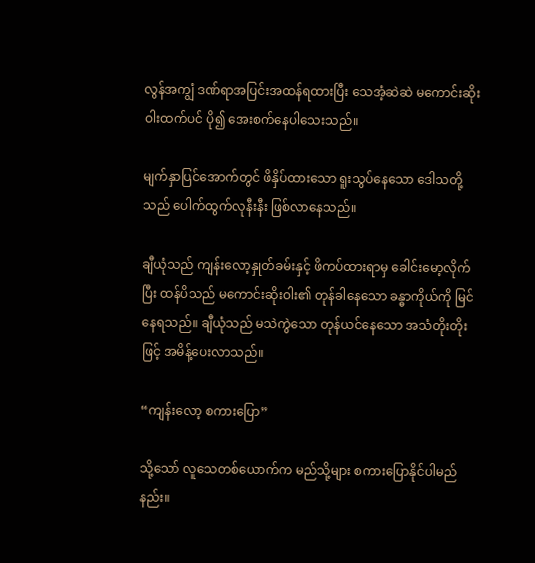လွန်အကျွံ ဒဏ်ရာအပြင်းအထန်ရထားပြီး သေအံ့ဆဲဆဲ မကောင်းဆိုးဝါးထက်ပင် ပို၍ အေးစက်နေပါသေးသည်။

မျက်နှာပြင်အောက်တွင် ဖိနှိပ်ထားသော ရူးသွပ်နေသော ဒေါသတို့သည် ပေါက်ထွက်လုနီးနီး ဖြစ်လာနေသည်။

ချီယုံသည် ကျန်းလော့နှုတ်ခမ်းနှင့် ဖိကပ်ထားရာမှ ခေါင်းမော့လိုက်ပြီး ထန်ပိသည် မကောင်းဆိုးဝါး၏ တုန်ခါနေသော ခန္ဓာကိုယ်ကို မြင်နေရသည်။ ချီယုံသည် မသဲကွဲသော တုန်ယင်နေသော အသံတိုးတိုးဖြင့် အမိန့်ပေးလာသည်။

“ကျန်းလော့ စကားပြော”

သို့သော် လူသေတစ်ယောက်က မည်သို့များ စကားပြောနိုင်ပါမည်နည်း။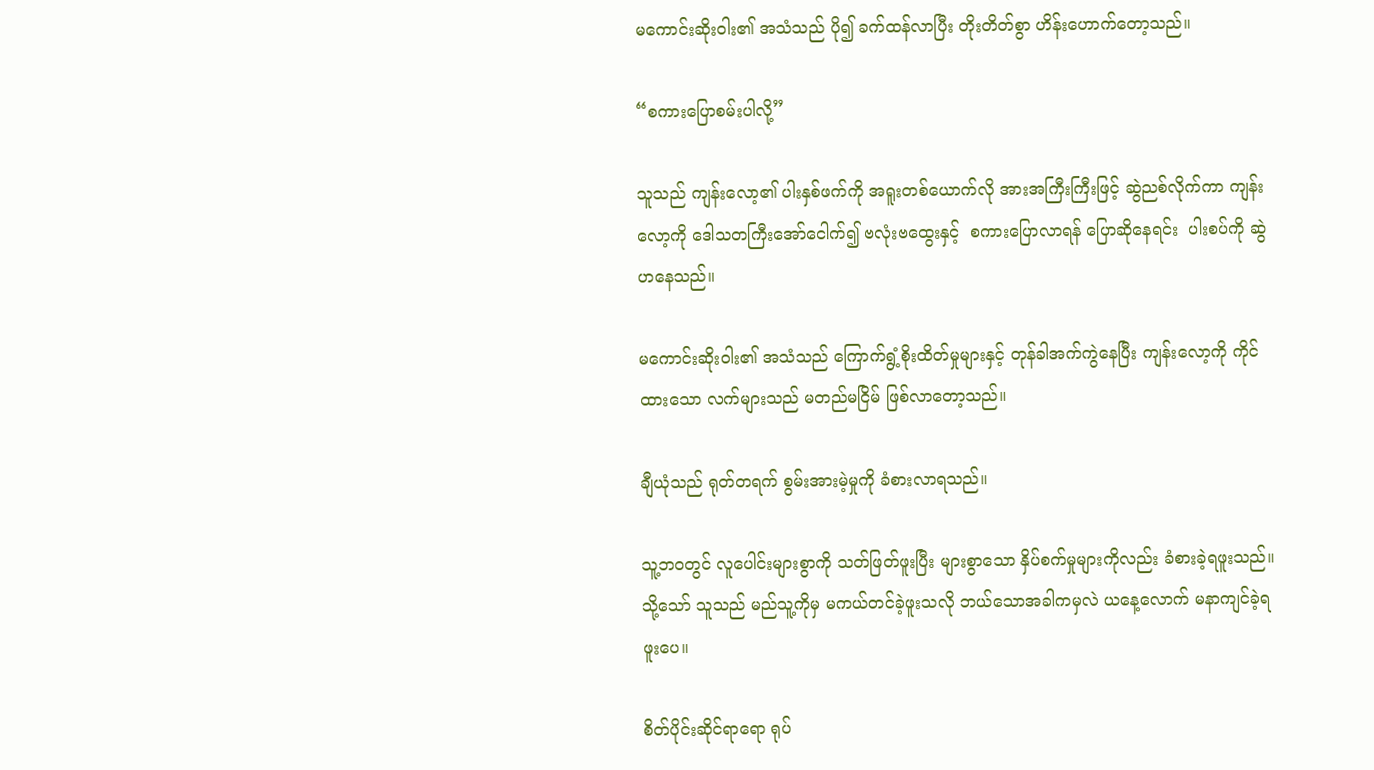မကောင်းဆိုးဝါး၏ အသံသည် ပို၍ ခက်ထန်လာပြီး တိုးတိတ်စွာ ဟိန်းဟောက်တော့သည်။

“စကားပြောစမ်းပါလို့”

သူသည် ကျန်းလော့၏ ပါးနှစ်ဖက်ကို အရူးတစ်ယောက်လို အားအကြီးကြီးဖြင့် ဆွဲညစ်လိုက်ကာ ကျန်းလော့ကို ဒေါသတကြီးအော်ငေါက်၍ ဗလုံးဗထွေးနှင့်  စကားပြောလာရန် ပြောဆိုနေရင်း  ပါးစပ်ကို ဆွဲဟနေသည်။

မကောင်းဆိုးဝါး၏ အသံသည် ကြောက်ရွံ့စိုးထိတ်မှုများနှင့် တုန်ခါအက်ကွဲနေပြီး ကျန်းလော့ကို ကိုင်ထားသော လက်များသည် မတည်မငြိမ် ဖြစ်လာတော့သည်။

ချီယုံသည် ရုတ်တရက် စွမ်းအားမဲ့မှုကို ခံစားလာရသည်။

သူ့ဘဝတွင် လူပေါင်းများစွာကို သတ်ဖြတ်ဖူးပြီး များစွာသော နှိပ်စက်မှုများကိုလည်း ခံစားခဲ့ရဖူးသည်။ သို့သော် သူသည် မည်သူ့ကိုမှ မကယ်တင်ခဲ့ဖူးသလို ဘယ်သောအခါကမှလဲ ယနေ့လောက် မနာကျင်ခဲ့ရဖူးပေ။

စိတ်ပိုင်းဆိုင်ရာရော ရုပ်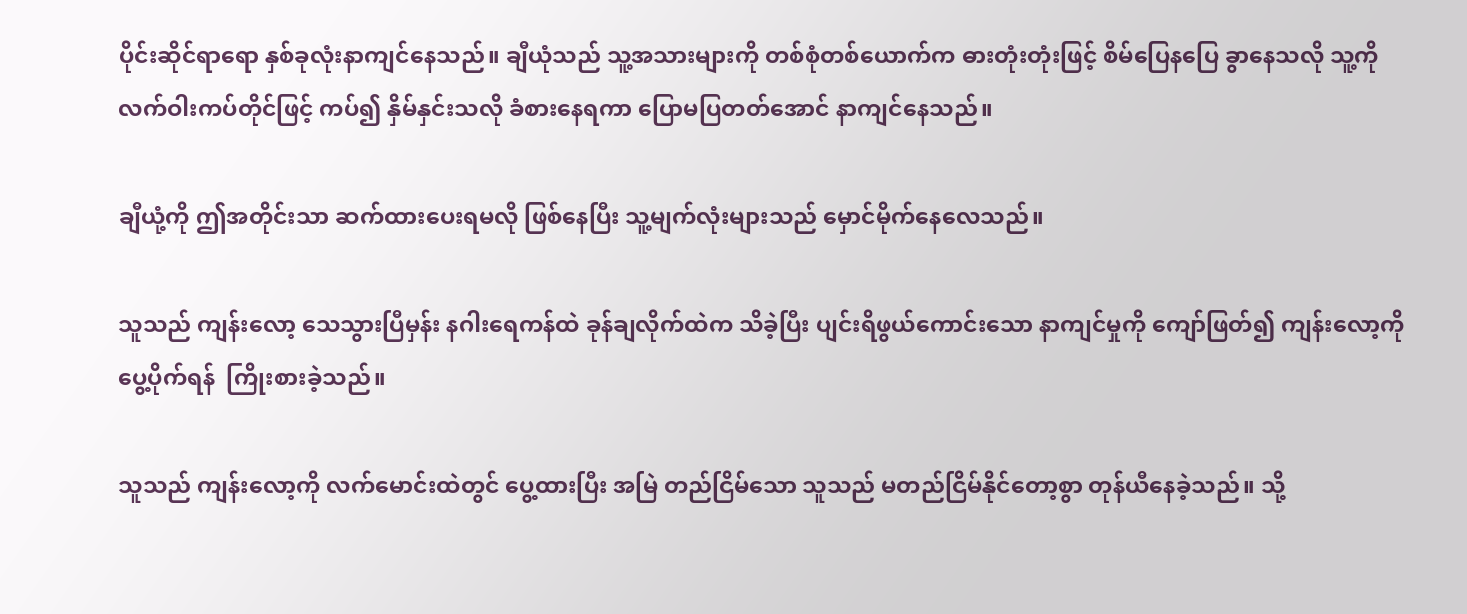ပိုင်းဆိုင်ရာရော နှစ်ခုလုံးနာကျင်နေသည်။ ချီယုံသည် သူ့အသားများကို တစ်စုံတစ်ယောက်က ဓားတုံးတုံးဖြင့် စိမ်ပြေနပြေ ခွာနေသလို သူ့ကို လက်ဝါးကပ်တိုင်ဖြင့် ကပ်၍ နှိမ်နှင်းသလို ခံစားနေရကာ ပြောမပြတတ်အောင် နာကျင်နေသည်။

ချီယုံ့ကို ဤအတိုင်းသာ ဆက်ထားပေးရမလို ဖြစ်နေပြီး သူ့မျက်လုံးများသည် မှောင်မိုက်နေလေသည်။

သူသည် ကျန်းလော့ သေသွားပြီမှန်း နဂါးရေကန်ထဲ ခုန်ချလိုက်ထဲက သိခဲ့ပြီး ပျင်းရိဖွယ်ကောင်းသော နာကျင်မှုကို ကျော်ဖြတ်၍ ကျန်းလော့ကို ပွေ့ပိုက်ရန်  ကြိုးစားခဲ့သည်။

သူသည် ကျန်းလော့ကို လက်မောင်းထဲတွင် ပွေ့ထားပြီး အမြဲ တည်ငြိမ်သော သူသည် မတည်ငြိမ်နိုင်တော့စွာ တုန်ယီနေခဲ့သည်။ သို့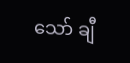သော် ချီ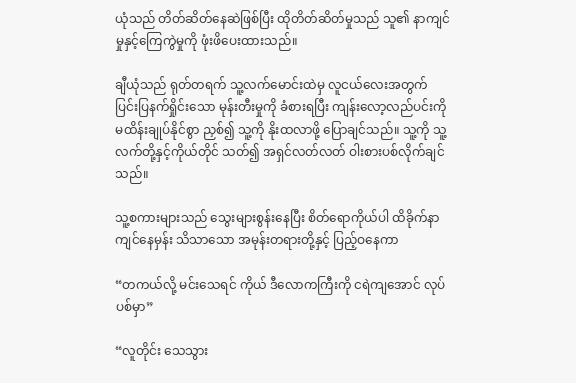ယုံသည် တိတ်ဆိတ်နေဆဲဖြစ်ပြီး ထိုတိတ်ဆိတ်မှုသည် သူ၏ နာကျင်မှုနှင့်ကြေကွဲမှုကို ဖုံးဖိပေးထားသည်။

ချီယုံသည် ရုတ်တရက် သူ့လက်မောင်းထဲမှ လူငယ်လေးအတွက် ပြင်းပြနက်ရှိုင်းသော မုန်းတီးမှုကို ခံစားရပြီး ကျန်းလော့လည်ပင်းကို မထိန်းချုပ်နိုင်စွာ ညှစ်၍ သူ့ကို နိုးထလာဖို့ ပြောချင်သည်။ သူ့ကို သူ့လက်တို့နှင့်ကိုယ်တိုင် သတ်၍ အရှင်လတ်လတ် ဝါးစားပစ်လိုက်ချင်သည်။

သူ့စကားများသည် သွေးများစွန်းနေပြီး စိတ်ရောကိုယ်ပါ ထိခိုက်နာကျင်နေမှန်း သိသာသော အမုန်းတရားတို့နှင့် ပြည့်ဝနေကာ

“တကယ်လို့ မင်းသေရင် ကိုယ် ဒီလောကကြီးကို ငရဲကျအောင် လုပ်ပစ်မှာ”

“လူတိုင်း သေသွား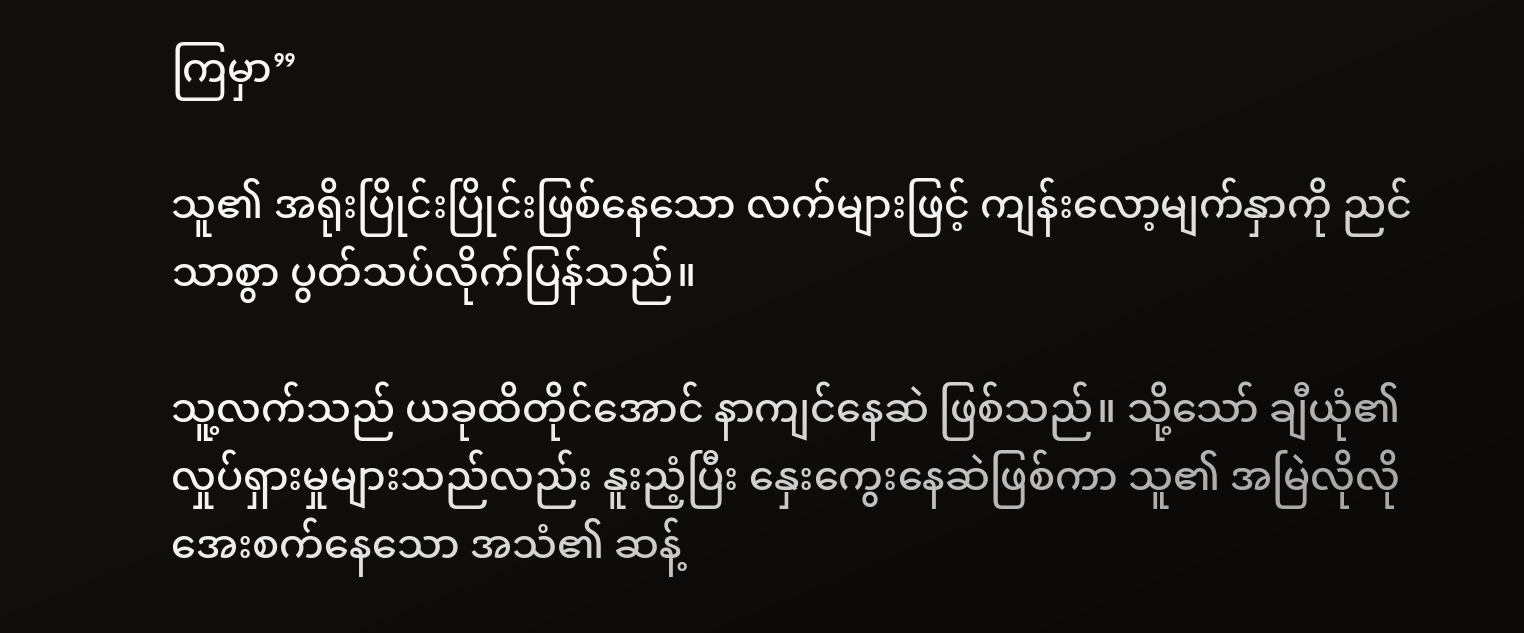ကြမှာ”

သူ၏ အရိုးပြိုင်းပြိုင်းဖြစ်နေသော လက်များဖြင့် ကျန်းလော့မျက်နှာကို ညင်သာစွာ ပွတ်သပ်လိုက်ပြန်သည်။

သူ့လက်သည် ယခုထိတိုင်အောင် နာကျင်နေဆဲ ဖြစ်သည်။ သို့သော် ချီယုံ၏ လှုပ်ရှားမှုများသည်လည်း နူးညံ့ပြီး နှေးကွေးနေဆဲဖြစ်ကာ သူ၏ အမြဲလိုလို အေးစက်နေသော အသံ၏ ဆန့်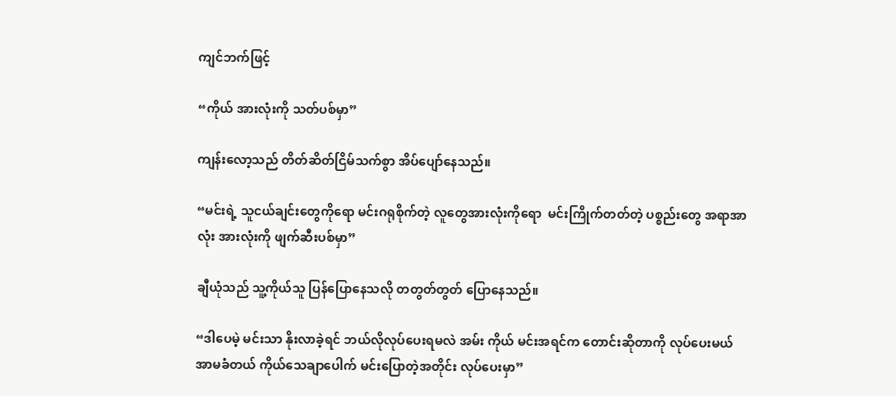ကျင်ဘက်ဖြင့်

“ကိုယ် အားလုံးကို သတ်ပစ်မှာ”

ကျန်းလော့သည် တိတ်ဆိတ်ငြိမ်သက်စွာ အိပ်ပျော်နေသည်။

“မင်းရဲ့ သူငယ်ချင်းတွေကိုရော မင်းဂရုစိုက်တဲ့ လူတွေအားလုံးကိုရော  မင်းကြိုက်တတ်တဲ့ ပစ္စည်းတွေ အရာအာလုံး အားလုံးကို ဖျက်ဆီးပစ်မှာ”

ချီယုံသည် သူ့ကိုယ်သူ ပြန်ပြောနေသလို တတွတ်တွတ် ပြောနေသည်။

“ဒါပေမဲ့ မင်းသာ နိုးလာခဲ့ရင် ဘယ်လိုလုပ်ပေးရမလဲ အမ်း ကိုယ် မင်းအရင်က တောင်းဆိုတာကို လုပ်ပေးမယ် အာမခံတယ် ကိုယ်သေချာပေါက် မင်းပြောတဲ့အတိုင်း လုပ်ပေးမှာ”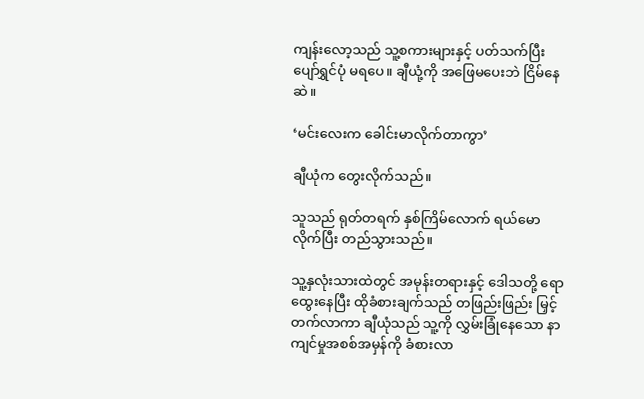ကျန်းလော့သည် သူ့စကားများနှင့် ပတ်သက်ပြီး ပျော်ရွှင်ပုံ မရပေ။ ချီယုံ့ကို အဖြေမပေးဘဲ ငြိမ်နေဆဲ။

‘မင်းလေးက ခေါင်းမာလိုက်တာကွာ’

ချီယုံက တွေးလိုက်သည်။

သူသည် ရုတ်တရက် နှစ်ကြိမ်လောက် ရယ်မောလိုက်ပြီး တည်သွားသည်။

သူ့နှလုံးသားထဲတွင် အမုန်းတရားနှင့် ဒေါသတို့ ရောထွေးနေပြီး ထိုခံစားချက်သည် တဖြည်းဖြည်း မြှင့်တက်လာကာ ချီယုံသည် သူ့ကို လွှမ်းခြုံနေသော နာကျင်မှုအစစ်အမှန်ကို ခံစားလာ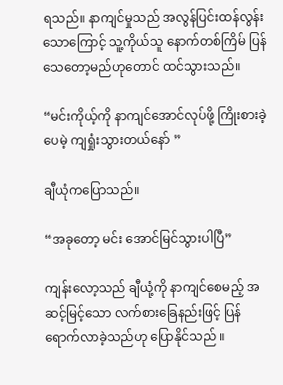ရသည်။ နာကျင်မှုသည် အလွန်ပြင်းထန်လွန်းသောကြောင့် သူ့ကိုယ်သူ နောက်တစ်ကြိမ် ပြန်သေတော့မည်ဟုတောင် ထင်သွားသည်။

“မင်းကိုယ့်ကို နာကျင်အောင်လုပ်ဖို့ ကြိုးစားခဲ့ပေမဲ့ ကျရှုံးသွားတယ်နော် ”

ချီယုံကပြောသည်။

“အခုတော့ မင်း အောင်မြင်သွားပါပြီ”

ကျန်းလော့သည် ချီယုံ့ကို နာကျင်စေမည့် အဆင့်မြင့်သော လက်စားခြေနည်းဖြင့် ပြန်ရောက်လာခဲ့သည်ဟု ပြောနိုင်သည် ။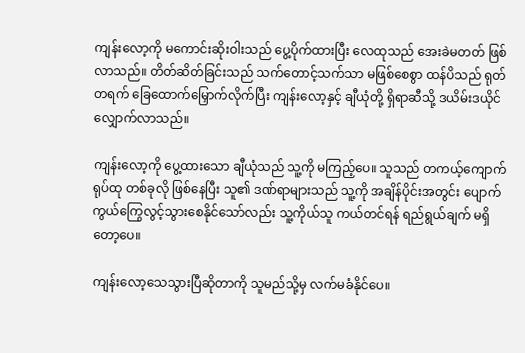ကျန်းလော့ကို မကောင်းဆိုးဝါးသည် ပွေ့ပိုက်ထားပြီး လေထုသည် အေးခဲမတတ် ဖြစ်လာသည်။ တိတ်ဆိတ်ခြင်းသည် သက်တောင့်သက်သာ မဖြစ်စေစွာ ထန်ပိသည် ရုတ်တရက် ခြေထောက်မြှောက်လိုက်ပြီး ကျန်းလော့နှင့် ချီယုံတို့ ရှိရာဆီသို့ ဒယိမ်းဒယိုင် လျှောက်လာသည်။

ကျန်းလော့ကို ပွေ့ထားသော ချီယုံသည် သူ့ကို မကြည့်ပေ။ သူသည် တကယ့်ကျောက်ရုပ်ထု တစ်ခုလို ဖြစ်နေပြီး သူ၏ ဒဏ်ရာများသည် သူ့ကို အချိန်ပိုင်းအတွင်း ပျောက်ကွယ်ကြွေလွင့်သွားစေနိုင်သော်လည်း သူ့ကိုယ်သူ ကယ်တင်ရန် ရည်ရွယ်ချက် မရှိတော့ပေ။

ကျန်းလော့သေသွားပြီဆိုတာကို သူမည်သို့မှ လက်မခံနိုင်ပေ။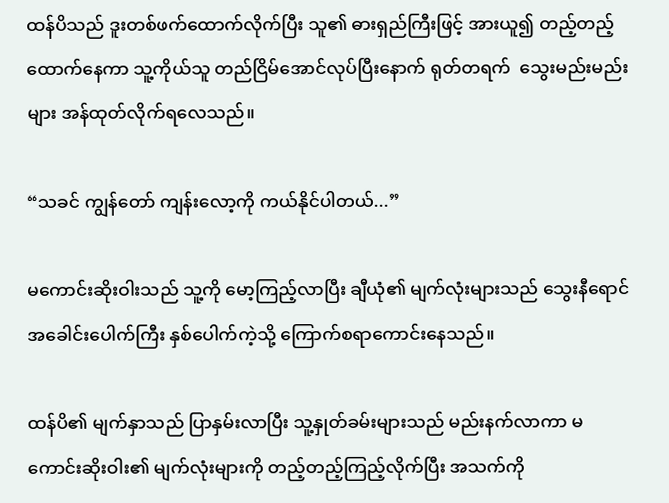ထန်ပိသည် ဒူးတစ်ဖက်ထောက်လိုက်ပြီး သူ၏ ဓားရှည်ကြီးဖြင့် အားယူ၍ တည့်တည့်ထောက်နေကာ သူ့ကိုယ်သူ တည်ငြိမ်အောင်လုပ်ပြီးနောက် ရုတ်တရက်  သွေးမည်းမည်းများ အန်ထုတ်လိုက်ရလေသည်။

“သခင် ကျွန်တော် ကျန်းလော့ကို ကယ်နိုင်ပါတယ်...”

မကောင်းဆိုးဝါးသည် သူ့ကို မော့ကြည့်လာပြီး ချီယုံ၏ မျက်လုံးများသည် သွေးနီရောင် အခေါင်းပေါက်ကြီး နှစ်ပေါက်ကဲ့သို့ ကြောက်စရာကောင်းနေသည်။

ထန်ပိ၏ မျက်နှာသည် ပြာနှမ်းလာပြီး သူ့နှုတ်ခမ်းများသည် မည်းနက်လာကာ မကောင်းဆိုးဝါး၏ မျက်လုံးများကို တည့်တည့်ကြည့်လိုက်ပြီး အသက်ကို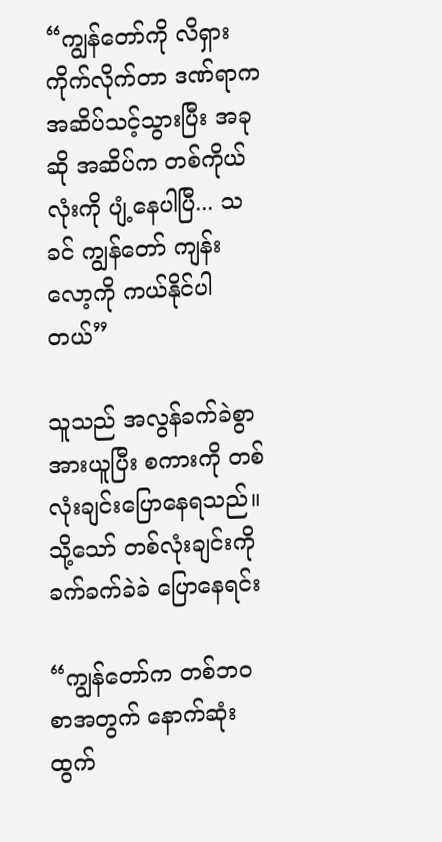“ကျွန်တော်ကို လိရှားကိုက်လိုက်တာ ဒဏ်ရာက အဆိပ်သင့်သွားပြီး အခုဆို အဆိပ်က တစ်ကိုယ်လုံးကို ပျံ့နေပါပြီ... သခင် ကျွန်တော် ကျန်းလော့ကို ကယ်နိုင်ပါတယ်”

သူသည် အလွန်ခက်ခဲစွာ အားယူပြီး စကားကို တစ်လုံးချင်းပြောနေရသည်။ သို့သော် တစ်လုံးချင်းကို ခက်ခက်ခဲခဲ ပြောနေရင်း

“ကျွန်တော်က တစ်ဘဝစာအတွက် နောက်ဆုံးထွက်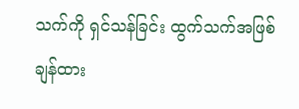သက်ကို ရှင်သန်ခြင်း ထွက်သက်အဖြစ် ချန်ထား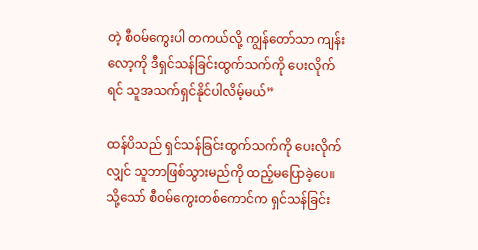တဲ့ စီဝမ်ကွေးပါ တကယ်လို့ ကျွန်တော်သာ ကျန်းလော့ကို ဒီရှင်သန်ခြင်းထွက်သက်ကို ပေးလိုက်ရင် သူအသက်ရှင်နိုင်ပါလိမ့်မယ်”

ထန်ပိသည် ရှင်သန်ခြင်းထွက်သက်ကို ပေးလိုက်လျှင် သူဘာဖြစ်သွားမည်ကို ထည့်မပြောခဲ့ပေ။ သို့သော် စီဝမ်ကွေးတစ်ကောင်က ရှင်သန်ခြင်း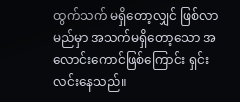ထွက်သက် မရှိတော့လျှင် ဖြစ်လာမည်မှာ အသက်မရှိတော့သော အလောင်းကောင်ဖြစ်ကြောင်း ရှင်းလင်းနေသည်။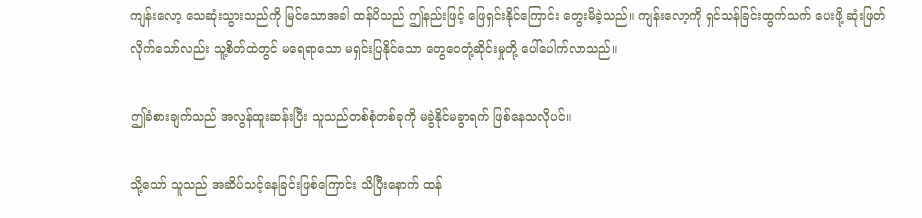ကျန်းလော့ သေဆုံးသွားသည်ကို မြင်သောအခါ ထန်ပိသည် ဤနည်းဖြင့် ဖြေရှင်းနိုင်ကြောင်း တွေးမိခဲ့သည်။ ကျန်းလော့ကို ရှင်သန်ခြင်းထွက်သက် ပေးဖို့ ဆုံးဖြတ်လိုက်သော်လည်း သူ့စိတ်ထဲတွင် မရေရာသော မရှင်းပြနိုင်သော တွေဝေတုံ့ဆိုင်းမှုတို့ ပေါ်ပေါက်လာသည်။

ဤခံစားချက်သည် အလွန်ထူးဆန်းပြီး သူသည်တစ်စုံတစ်ခုကို မခွဲနိုင်မခွာရက် ဖြစ်နေသလိုပင်။

သို့သော် သူသည် အဆိပ်သင့်နေခြင်းဖြစ်ကြောင်း သိပြီးနောက် ထန်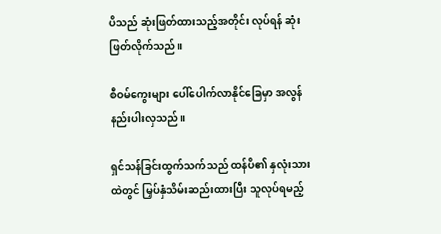ပိသည် ဆုံးဖြတ်ထားသည့်အတိုင်း လုပ်ရန် ဆုံးဖြတ်လိုက်သည်။

စီဝမ်ကွေးများ ပေါ်ပေါက်လာနိုင်ခြေမှာ အလွန်နည်းပါးလှသည်။

ရှင်သန်ခြင်းထွက်သက်သည် ထန်ပိ၏ နှလုံးသားထဲတွင် မြှပ်နှံသိမ်းဆည်းထားပြီး သူလုပ်ရမည့်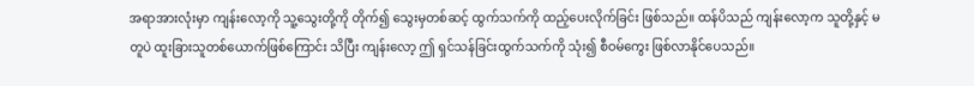အရာအားလုံးမှာ ကျန်းလော့ကို သူ့သွေးတို့ကို တိုက်၍ သွေးမှတစ်ဆင့် ထွက်သက်ကို ထည့်ပေးလိုက်ခြင်း ဖြစ်သည်။ ထန်ပိသည် ကျန်းလော့က သူတို့နှင့် မတူပဲ ထူးခြားသူတစ်ယောက်ဖြစ်ကြောင်း သိပြီး ကျန်းလော့ ဤ ရှင်သန်ခြင်းထွက်သက်ကို သုံး၍ စီဝမ်ကွေး ဖြစ်လာနိုင်ပေသည်။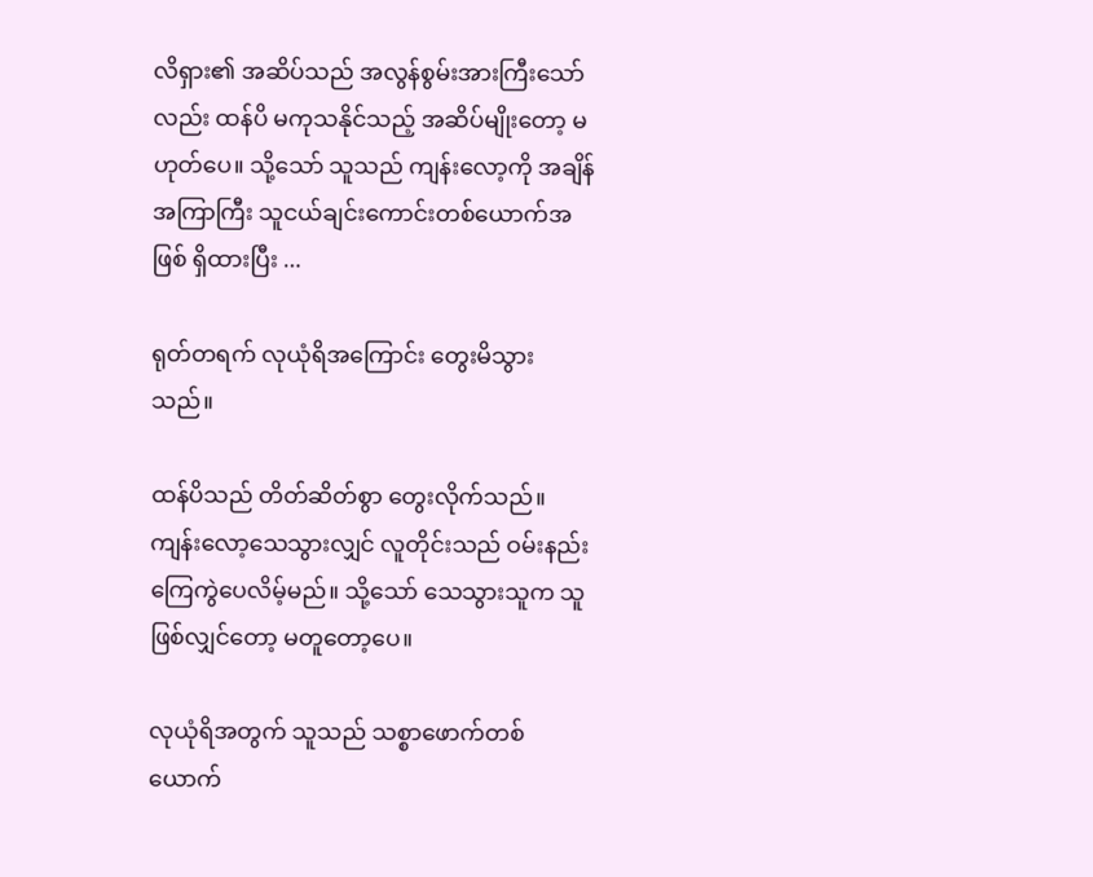လိရှား၏ အဆိပ်သည် အလွန်စွမ်းအားကြီးသော်လည်း ထန်ပိ မကုသနိုင်သည့် အဆိပ်မျိုးတော့ မဟုတ်ပေ။ သို့သော် သူသည် ကျန်းလော့ကို အချိန်အကြာကြီး သူငယ်ချင်းကောင်းတစ်ယောက်အဖြစ် ရှိထားပြီး ...

ရုတ်တရက် လုယုံရိအကြောင်း တွေးမိသွားသည်။

ထန်ပိသည် တိတ်ဆိတ်စွာ တွေးလိုက်သည်။ ကျန်းလော့သေသွားလျှင် လူတိုင်းသည် ဝမ်းနည်းကြေကွဲပေလိမ့်မည်။ သို့သော် သေသွားသူက သူဖြစ်လျှင်တော့ မတူတော့ပေ။

လုယုံရိအတွက် သူသည် သစ္စာဖောက်တစ်ယောက်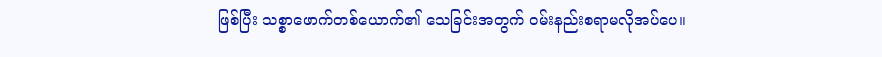ဖြစ်ပြီး သစ္စာဖောက်တစ်ယောက်၏ သေခြင်းအတွက် ဝမ်းနည်းစရာမလိုအပ်ပေ။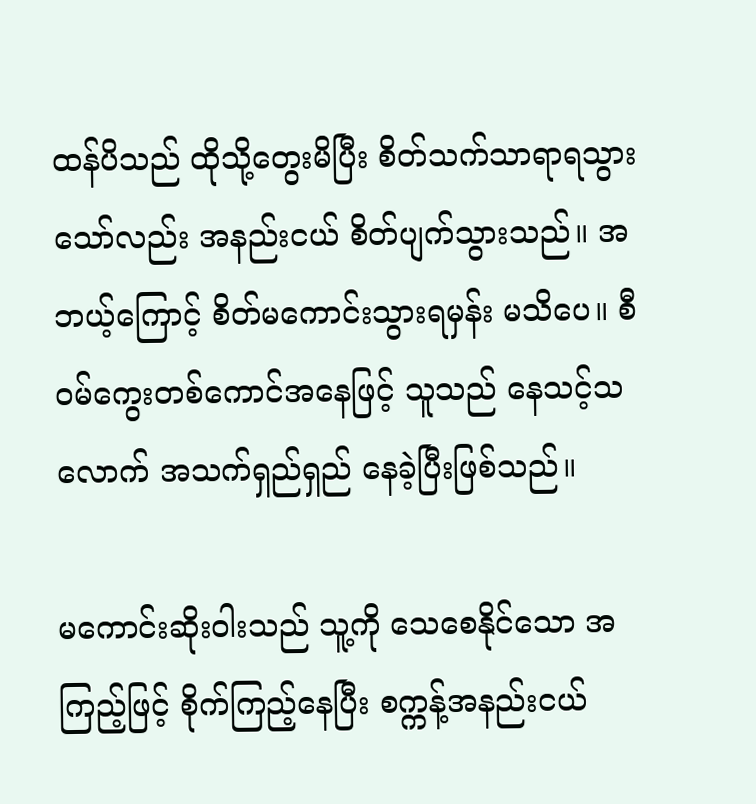ထန်ပိသည် ထိုသို့တွေးမိပြီး စိတ်သက်သာရာရသွားသော်လည်း အနည်းငယ် စိတ်ပျက်သွားသည်။ အဘယ့်ကြောင့် စိတ်မကောင်းသွားရမှန်း မသိပေ။ စီဝမ်ကွေးတစ်ကောင်အနေဖြင့် သူသည် နေသင့်သလောက် အသက်ရှည်ရှည် နေခဲ့ပြီးဖြစ်သည်။

မကောင်းဆိုးဝါးသည် သူ့ကို သေစေနိုင်သော အကြည့်ဖြင့် စိုက်ကြည့်နေပြီး စက္ကန့်အနည်းငယ်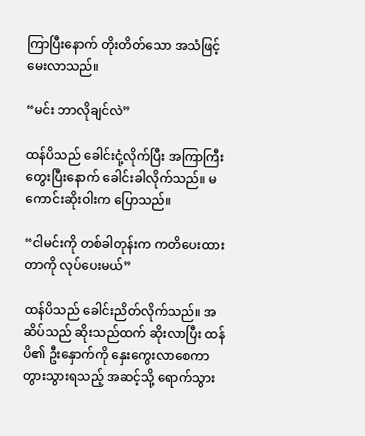ကြာပြီးနောက် တိုးတိတ်သော အသံဖြင့် မေးလာသည်။

“မင်း ဘာလိုချင်လဲ”

ထန်ပိသည် ခေါင်းငုံ့လိုက်ပြီး အကြာကြီး တွေးပြီးနောက် ခေါင်းခါလိုက်သည်။ မကောင်းဆိုးဝါးက ပြောသည်။

“ငါမင်းကို တစ်ခါတုန်းက ကတိပေးထားတာကို လုပ်ပေးမယ်”

ထန်ပိသည် ခေါင်းညိတ်လိုက်သည်။ အဆိပ်သည် ဆိုးသည်ထက် ဆိုးလာပြီး ထန်ပိ၏ ဦးနှောက်ကို နှေးကွေးလာစေကာ တွားသွားရသည့် အဆင့်သို့ ရောက်သွား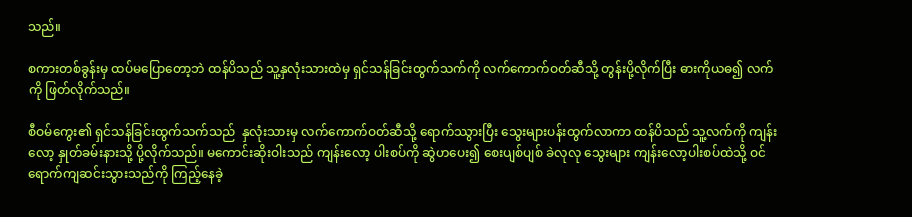သည်။

စကားတစ်ခွန်းမှ ထပ်မပြောတော့ဘဲ ထန်ပိသည် သူ့နှလုံးသားထဲမှ ရှင်သန်ခြင်းထွက်သက်ကို လက်ကောက်ဝတ်ဆီသို့ တွန်းပို့လိုက်ပြီး ဓားကိုယဓ၍ လက်ကို ဖြတ်လိုက်သည်။

စီဝမ်ကွေး၏ ရှင်သန်ခြင်းထွက်သက်သည်  နှလုံးသားမှ လက်ကောက်ဝတ်ဆီသို့ ရောက်ဿွားပြီး သွေးများပန်းထွက်လာကာ ထန်ပိသည် သူ့လက်ကို ကျန်းလော့ နှုတ်ခမ်းနားသို့ ပို့လိုက်သည်။ မကောင်းဆိုးဝါးသည် ကျန်းလော့ ပါးစပ်ကို ဆွဲဟပေး၍ စေးပျစ်ပျစ် ခဲလုလု သွေးများ ကျန်းလော့ပါးစပ်ထဲသို့ ဝင်ရောက်ကျဆင်းသွားသည်ကို ကြည့်နေခဲ့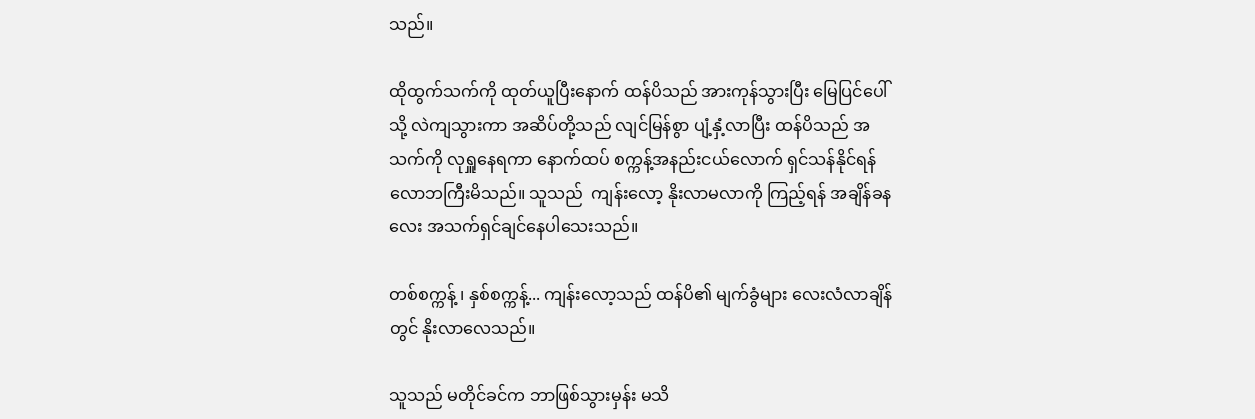သည်။

ထိုထွက်သက်ကို ထုတ်ယူပြီးနောက် ထန်ပိသည် အားကုန်သွားပြီး မြေပြင်ပေါ်သို့ လဲကျသွားကာ အဆိပ်တို့သည် လျင်မြန်စွာ ပျံ့နှံ့လာပြီး ထန်ပိသည် အသက်ကို လုရှူနေရကာ နောက်ထပ် စက္ကန့်အနည်းငယ်လောက် ရှင်သန်နိုင်ရန် လောဘကြီးမိသည်။ သူသည်  ကျန်းလော့ နိုးလာမလာကို ကြည့်ရန် အချိန်ခနလေး အသက်ရှင်ချင်နေပါသေးသည်။

တစ်စက္ကန့် ၊ နှစ်စက္ကန့်... ကျန်းလော့သည် ထန်ပိ၏ မျက်ခွံများ လေးလံလာချိန်တွင် နိုးလာလေသည်။

သူသည် မတိုင်ခင်က ဘာဖြစ်သွားမှန်း မသိ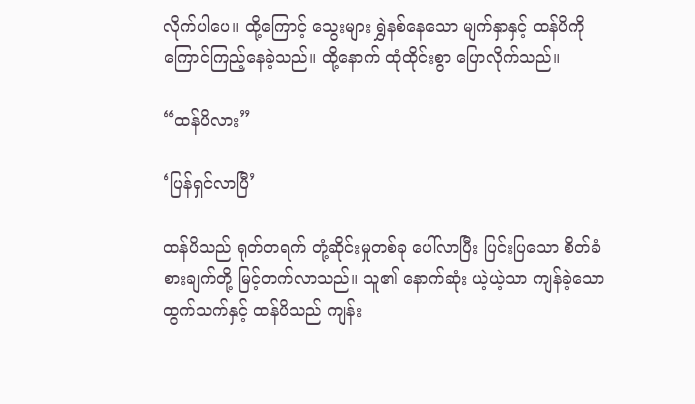လိုက်ပါပေ။ ထို့ကြောင့် သွေးများ ရွှဲနစ်နေသော မျက်နှာနှင့် ထန်ပိကို ကြောင်ကြည့်နေခဲ့သည်။ ထို့နောက် ထုံထိုင်းစွာ ပြောလိုက်သည်။

“ထန်ပိလား”

‘ပြန်ရှင်လာပြီ’

ထန်ပိသည် ရုတ်တရက် တုံ့ဆိုင်းမှုတစ်ခု ပေါ်လာပြီး ပြင်းပြသော စိတ်ခံစားချက်တို့ မြင့်တက်လာသည်။ သူ၏ နောက်ဆုံး ယဲ့ယဲ့သာ ကျန်ခဲ့သော ထွက်သက်နှင့် ထန်ပိသည် ကျန်း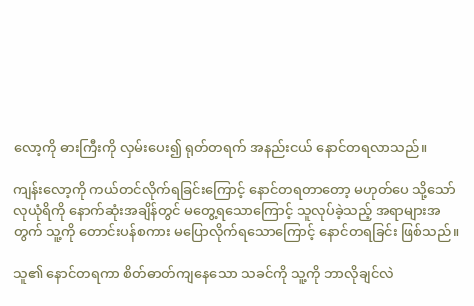လော့ကို ဓားကြီးကို လှမ်းပေး၍ ရုတ်တရက် အနည်းငယ် နောင်တရလာသည်။

ကျန်းလော့ကို ကယ်တင်လိုက်ရခြင်းကြောင့် နောင်တရတာတော့ မဟုတ်ပေ သို့သော် လုယုံရိကို နောက်ဆုံးအချိန်တွင် မတွေ့ရသောကြောင့် သူလုပ်ခဲ့သည့် အရာများအတွက် သူ့ကို တောင်းပန်စကား မပြောလိုက်ရသောကြောင့် နောင်တရခြင်း ဖြစ်သည်။

သူ၏ နောင်တရကာ စိတ်ဓာတ်ကျနေသော သခင်ကို သူ့ကို ဘာလိုချင်လဲ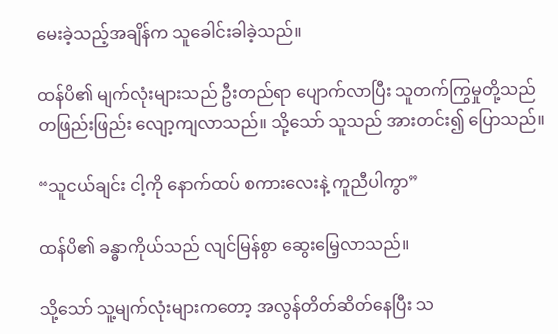မေးခဲ့သည့်အချိန်က သူခေါင်းခါခဲ့သည်။

ထန်ပိ၏ မျက်လုံးများသည် ဦးတည်ရာ ပျောက်လာပြီး သူတက်ကြွမှုတို့သည် တဖြည်းဖြည်း လျော့ကျလာသည်။ သို့သော် သူသည် အားတင်း၍ ပြောသည်။

“သူငယ်ချင်း ငါ့ကို နောက်ထပ် စကားလေးနဲ့ ကူညီပါကွာ”

ထန်ပိ၏ ခန္ဓာကိုယ်သည် လျင်မြန်စွာ ဆွေးမြေ့လာသည်။

သို့သော် သူ့မျက်လုံးများကတော့ အလွန်တိတ်ဆိတ်နေပြီး သ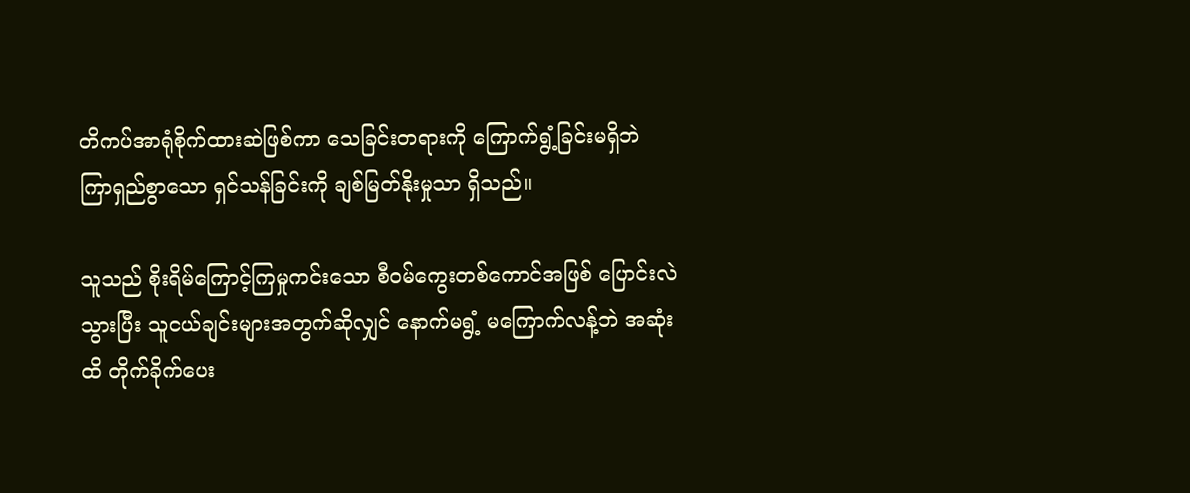တိကပ်အာရုံစိုက်ထားဆဲဖြစ်ကာ သေခြင်းတရားကို ကြောက်ရွံ့ခြင်းမရှိဘဲ ကြာရှည်စွာသော ရှင်သန်ခြင်းကို ချစ်မြတ်နိုးမှုသာ ရှိသည်။

သူသည် စိုးရိမ်ကြောင့်ကြမှုကင်းသော စီဝမ်ကွေးတစ်ကောင်အဖြစ် ပြောင်းလဲသွားပြီး သူငယ်ချင်းများအတွက်ဆိုလျှင် နောက်မရွံ့ မကြောက်လန့်ဘဲ အဆုံးထိ တိုက်ခိုက်ပေး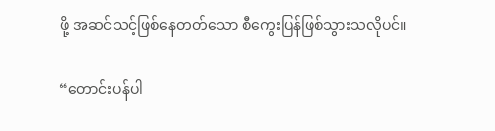ဖို့ အဆင်သင့်ဖြစ်နေတတ်သော စီကွေးပြန်ဖြစ်သွားသလိုပင်။

“တောင်းပန်ပါ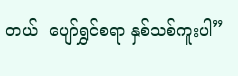တယ်  ပျော်ရွှင်စရာ နှစ်သစ်ကူးပါ”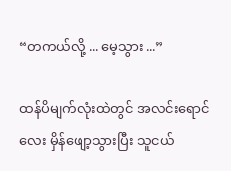“တကယ်လို့ ... မေ့သွား ...”

ထန်ပိမျက်လုံးထဲတွင် အလင်းရောင်လေး မှိန်ဖျော့သွားပြီး သူငယ်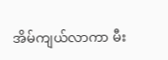အိမ်ကျယ်လာကာ မီး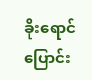ခိုးရောင် ပြောင်း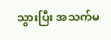သွားပြီး အသက်မ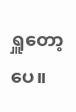ရှူတော့ပေ။